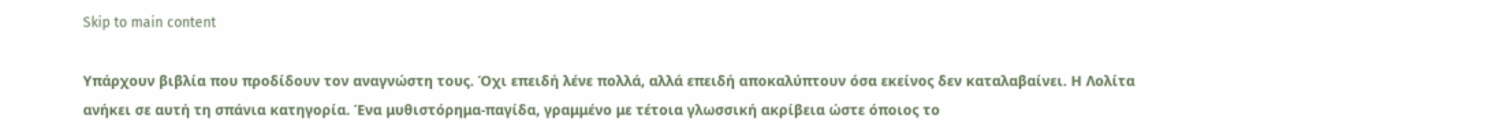Skip to main content

Υπάρχουν βιβλία που προδίδουν τον αναγνώστη τους. Όχι επειδή λένε πολλά, αλλά επειδή αποκαλύπτουν όσα εκείνος δεν καταλαβαίνει. Η Λολίτα ανήκει σε αυτή τη σπάνια κατηγορία. Ένα μυθιστόρημα-παγίδα, γραμμένο με τέτοια γλωσσική ακρίβεια ώστε όποιος το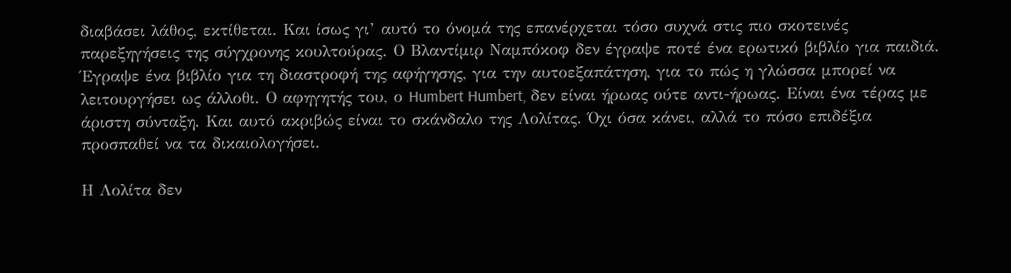διαβάσει λάθος, εκτίθεται. Και ίσως γι’ αυτό το όνομά της επανέρχεται τόσο συχνά στις πιο σκοτεινές παρεξηγήσεις της σύγχρονης κουλτούρας. Ο Βλαντίμιρ Ναμπόκοφ δεν έγραψε ποτέ ένα ερωτικό βιβλίο για παιδιά. Έγραψε ένα βιβλίο για τη διαστροφή της αφήγησης, για την αυτοεξαπάτηση, για το πώς η γλώσσα μπορεί να λειτουργήσει ως άλλοθι. Ο αφηγητής του, ο Humbert Humbert, δεν είναι ήρωας ούτε αντι-ήρωας. Είναι ένα τέρας με άριστη σύνταξη. Και αυτό ακριβώς είναι το σκάνδαλο της Λολίτας. Όχι όσα κάνει, αλλά το πόσο επιδέξια προσπαθεί να τα δικαιολογήσει.

Η Λολίτα δεν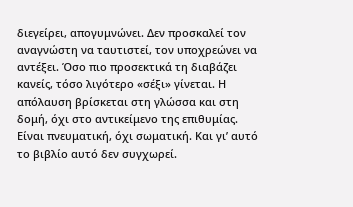διεγείρει, απογυμνώνει. Δεν προσκαλεί τον αναγνώστη να ταυτιστεί, τον υποχρεώνει να αντέξει. Όσο πιο προσεκτικά τη διαβάζει κανείς, τόσο λιγότερο «σέξι» γίνεται. Η απόλαυση βρίσκεται στη γλώσσα και στη δομή, όχι στο αντικείμενο της επιθυμίας. Είναι πνευματική, όχι σωματική. Και γι’ αυτό το βιβλίο αυτό δεν συγχωρεί.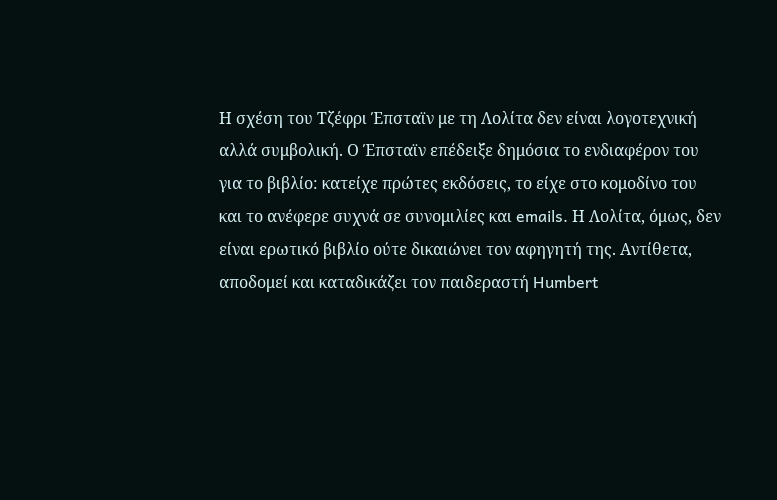Η σχέση του Τζέφρι Έπσταϊν με τη Λολίτα δεν είναι λογοτεχνική αλλά συμβολική. Ο Έπσταϊν επέδειξε δημόσια το ενδιαφέρον του για το βιβλίο: κατείχε πρώτες εκδόσεις, το είχε στο κομοδίνο του και το ανέφερε συχνά σε συνομιλίες και emails. Η Λολίτα, όμως, δεν είναι ερωτικό βιβλίο ούτε δικαιώνει τον αφηγητή της. Αντίθετα, αποδομεί και καταδικάζει τον παιδεραστή Humbert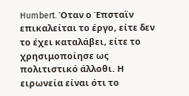Humbert. Όταν ο Έπσταϊν επικαλείται το έργο, είτε δεν το έχει καταλάβει, είτε το χρησιμοποίησε ως πολιτιστικό άλλοθι. Η ειρωνεία είναι ότι το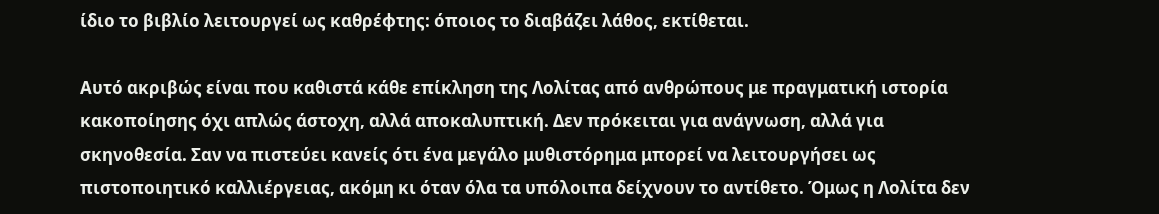ίδιο το βιβλίο λειτουργεί ως καθρέφτης: όποιος το διαβάζει λάθος, εκτίθεται.

Αυτό ακριβώς είναι που καθιστά κάθε επίκληση της Λολίτας από ανθρώπους με πραγματική ιστορία κακοποίησης όχι απλώς άστοχη, αλλά αποκαλυπτική. Δεν πρόκειται για ανάγνωση, αλλά για σκηνοθεσία. Σαν να πιστεύει κανείς ότι ένα μεγάλο μυθιστόρημα μπορεί να λειτουργήσει ως πιστοποιητικό καλλιέργειας, ακόμη κι όταν όλα τα υπόλοιπα δείχνουν το αντίθετο. Όμως η Λολίτα δεν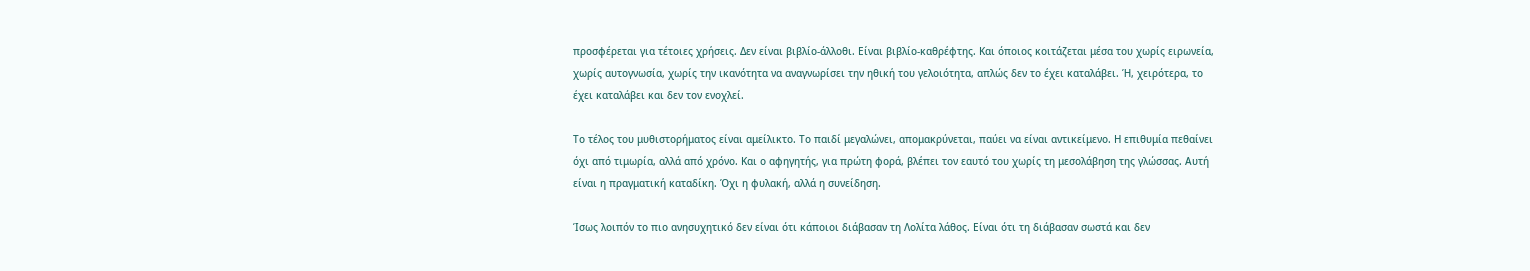προσφέρεται για τέτοιες χρήσεις. Δεν είναι βιβλίο-άλλοθι. Είναι βιβλίο-καθρέφτης. Και όποιος κοιτάζεται μέσα του χωρίς ειρωνεία, χωρίς αυτογνωσία, χωρίς την ικανότητα να αναγνωρίσει την ηθική του γελοιότητα, απλώς δεν το έχει καταλάβει. Ή, χειρότερα, το έχει καταλάβει και δεν τον ενοχλεί.

Το τέλος του μυθιστορήματος είναι αμείλικτο. Το παιδί μεγαλώνει, απομακρύνεται, παύει να είναι αντικείμενο. Η επιθυμία πεθαίνει όχι από τιμωρία, αλλά από χρόνο. Και ο αφηγητής, για πρώτη φορά, βλέπει τον εαυτό του χωρίς τη μεσολάβηση της γλώσσας. Αυτή είναι η πραγματική καταδίκη. Όχι η φυλακή, αλλά η συνείδηση.

Ίσως λοιπόν το πιο ανησυχητικό δεν είναι ότι κάποιοι διάβασαν τη Λολίτα λάθος. Είναι ότι τη διάβασαν σωστά και δεν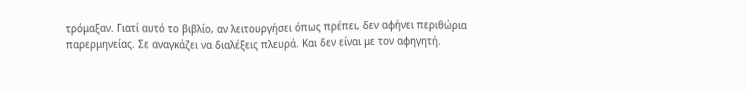τρόμαξαν. Γιατί αυτό το βιβλίο, αν λειτουργήσει όπως πρέπει, δεν αφήνει περιθώρια παρερμηνείας. Σε αναγκάζει να διαλέξεις πλευρά. Και δεν είναι με τον αφηγητή.